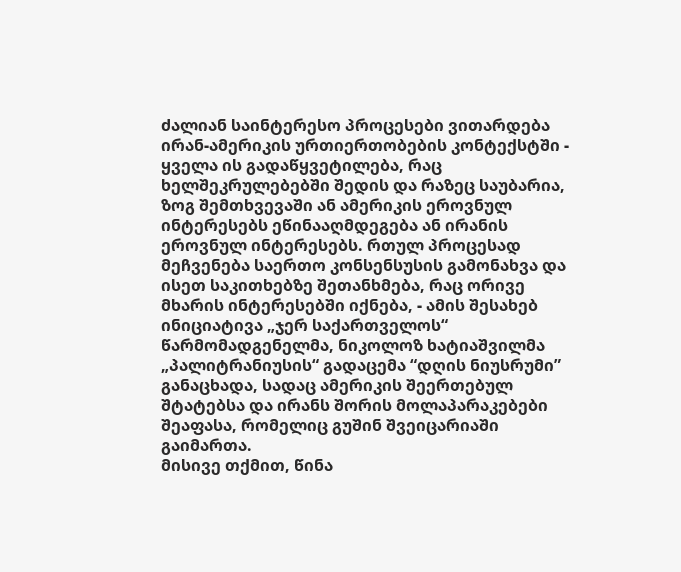ძალიან საინტერესო პროცესები ვითარდება ირან-ამერიკის ურთიერთობების კონტექსტში - ყველა ის გადაწყვეტილება, რაც ხელშეკრულებებში შედის და რაზეც საუბარია, ზოგ შემთხვევაში ან ამერიკის ეროვნულ ინტერესებს ეწინააღმდეგება ან ირანის ეროვნულ ინტერესებს. რთულ პროცესად მეჩვენება საერთო კონსენსუსის გამონახვა და ისეთ საკითხებზე შეთანხმება, რაც ორივე მხარის ინტერესებში იქნება, - ამის შესახებ ინიციატივა „ჯერ საქართველოს“ წარმომადგენელმა, ნიკოლოზ ხატიაშვილმა „პალიტრანიუსის“ გადაცემა “დღის ნიუსრუმი” განაცხადა, სადაც ამერიკის შეერთებულ შტატებსა და ირანს შორის მოლაპარაკებები შეაფასა, რომელიც გუშინ შვეიცარიაში გაიმართა.
მისივე თქმით, წინა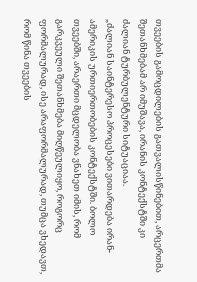თვეების გამოცდილების გათვალისწინებით, არცერთმა შეთანხმებამ არ იმუშავა, ირანის კონტექსტში კი ძალიან ტურბულენტური სიტუაციაა.
„ძალიან საინტერესო პროცესები ვითარდება ირან-ამერიკის ურთიერთობების კონტექსტში. ბოლო თვეებში, არაერთი მცდელობა ვნახეთ იმის, რომ გარკვეული შეთანხმება მიღწეულიყო, როგორც ფორმალურად, ისე არაფორმალურად, თუმცა ვხედავთ, რომ წინა თვეების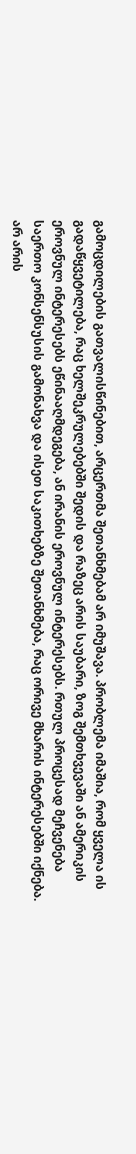გამოცდილების გათვალისწინებით, არცერთმა შეთანხმებამ არ იმუშავა. პრობლემა იმაშია, რომ ყველა ის გადაწყვეტილება, რაც ხელშეკრულებებში შედის და რაზეც არის საუბარი, ზოგ შემთხვევაში ან ამერიკის ეროვნულ ინტერესებს ეწინააღმდეგება, ან ირანის ეროვნულ ინტერესებს. რთულ პროცესად მეჩვენება საერთო კონსენსუსის გამონახვა და ისეთ საკითხებზე შეთანხმება, რაც ორივე მხარის ინტერესებში იქნება.
არ არის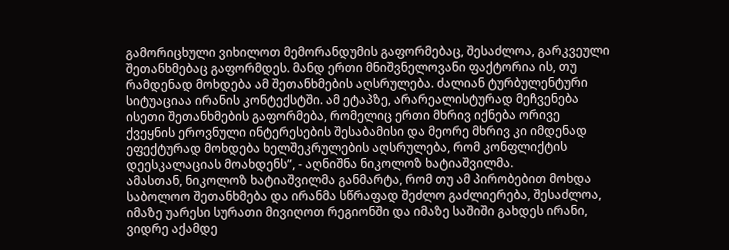გამორიცხული ვიხილოთ მემორანდუმის გაფორმებაც, შესაძლოა, გარკვეული შეთანხმებაც გაფორმდეს. მანდ ერთი მნიშვნელოვანი ფაქტორია ის, თუ რამდენად მოხდება ამ შეთანხმების აღსრულება. ძალიან ტურბულენტური სიტუაციაა ირანის კონტექსტში. ამ ეტაპზე, არარეალისტურად მეჩვენება ისეთი შეთანხმების გაფორმება, რომელიც ერთი მხრივ იქნება ორივე ქვეყნის ეროვნული ინტერესების შესაბამისი და მეორე მხრივ კი იმდენად ეფექტურად მოხდება ხელშეკრულების აღსრულება, რომ კონფლიქტის დეესკალაციას მოახდენს”, - აღნიშნა ნიკოლოზ ხატიაშვილმა.
ამასთან, ნიკოლოზ ხატიაშვილმა განმარტა, რომ თუ ამ პირობებით მოხდა საბოლოო შეთანხმება და ირანმა სწრაფად შეძლო გაძლიერება, შესაძლოა, იმაზე უარესი სურათი მივიღოთ რეგიონში და იმაზე საშიში გახდეს ირანი, ვიდრე აქამდე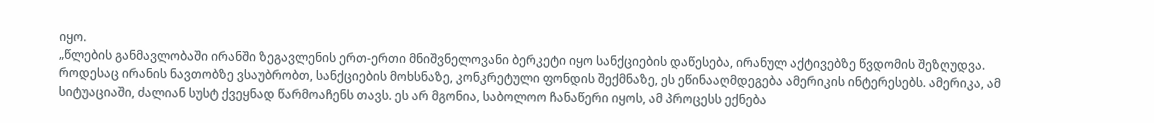იყო.
„წლების განმავლობაში ირანში ზეგავლენის ერთ-ერთი მნიშვნელოვანი ბერკეტი იყო სანქციების დაწესება, ირანულ აქტივებზე წვდომის შეზღუდვა. როდესაც ირანის ნავთობზე ვსაუბრობთ, სანქციების მოხსნაზე, კონკრეტული ფონდის შექმნაზე, ეს ეწინააღმდეგება ამერიკის ინტერესებს. ამერიკა, ამ სიტუაციაში, ძალიან სუსტ ქვეყნად წარმოაჩენს თავს. ეს არ მგონია, საბოლოო ჩანაწერი იყოს, ამ პროცესს ექნება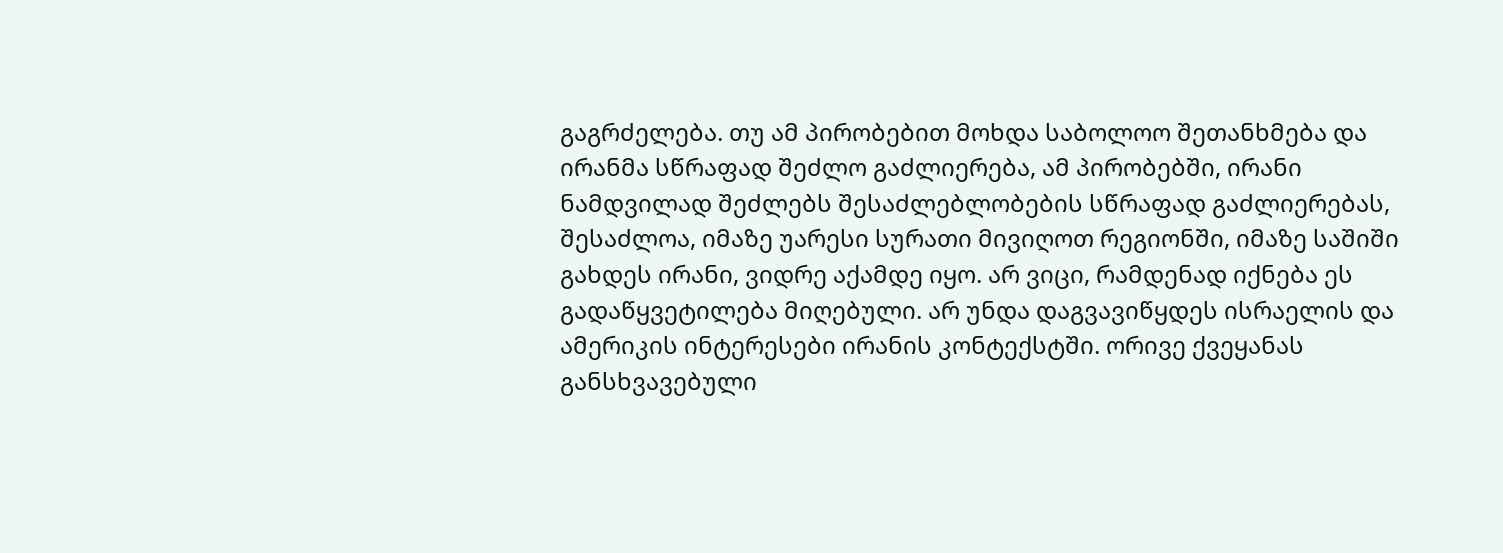გაგრძელება. თუ ამ პირობებით მოხდა საბოლოო შეთანხმება და ირანმა სწრაფად შეძლო გაძლიერება, ამ პირობებში, ირანი ნამდვილად შეძლებს შესაძლებლობების სწრაფად გაძლიერებას, შესაძლოა, იმაზე უარესი სურათი მივიღოთ რეგიონში, იმაზე საშიში გახდეს ირანი, ვიდრე აქამდე იყო. არ ვიცი, რამდენად იქნება ეს გადაწყვეტილება მიღებული. არ უნდა დაგვავიწყდეს ისრაელის და ამერიკის ინტერესები ირანის კონტექსტში. ორივე ქვეყანას განსხვავებული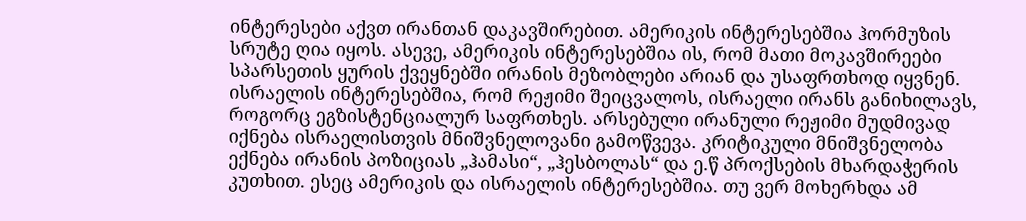ინტერესები აქვთ ირანთან დაკავშირებით. ამერიკის ინტერესებშია ჰორმუზის სრუტე ღია იყოს. ასევე, ამერიკის ინტერესებშია ის, რომ მათი მოკავშირეები სპარსეთის ყურის ქვეყნებში ირანის მეზობლები არიან და უსაფრთხოდ იყვნენ.
ისრაელის ინტერესებშია, რომ რეჟიმი შეიცვალოს, ისრაელი ირანს განიხილავს, როგორც ეგზისტენციალურ საფრთხეს. არსებული ირანული რეჟიმი მუდმივად იქნება ისრაელისთვის მნიშვნელოვანი გამოწვევა. კრიტიკული მნიშვნელობა ექნება ირანის პოზიციას „ჰამასი“, „ჰესბოლას“ და ე.წ პროქსების მხარდაჭერის კუთხით. ესეც ამერიკის და ისრაელის ინტერესებშია. თუ ვერ მოხერხდა ამ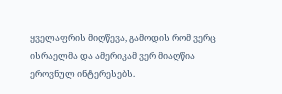ყველაფრის მიღწევა, გამოდის რომ ვერც ისრაელმა და ამერიკამ ვერ მიაღწია ეროვნულ ინტერესებს.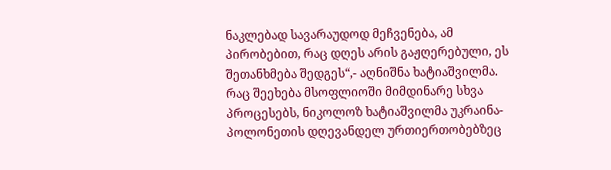ნაკლებად სავარაუდოდ მეჩვენება, ამ პირობებით, რაც დღეს არის გაჟღერებული, ეს შეთანხმება შედგეს“,- აღნიშნა ხატიაშვილმა.
რაც შეეხება მსოფლიოში მიმდინარე სხვა პროცესებს, ნიკოლოზ ხატიაშვილმა უკრაინა-პოლონეთის დღევანდელ ურთიერთობებზეც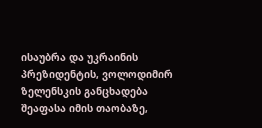ისაუბრა და უკრაინის პრეზიდენტის, ვოლოდიმირ ზელენსკის განცხადება შეაფასა იმის თაობაზე,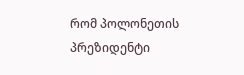რომ პოლონეთის პრეზიდენტი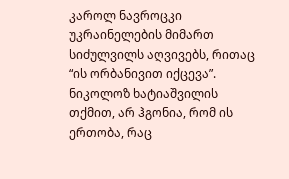კაროლ ნავროცკი უკრაინელების მიმართ სიძულვილს აღვივებს, რითაც “ის ორბანივით იქცევა”. ნიკოლოზ ხატიაშვილის თქმით, არ ჰგონია, რომ ის ერთობა, რაც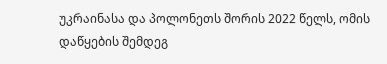უკრაინასა და პოლონეთს შორის 2022 წელს, ომის დაწყების შემდეგ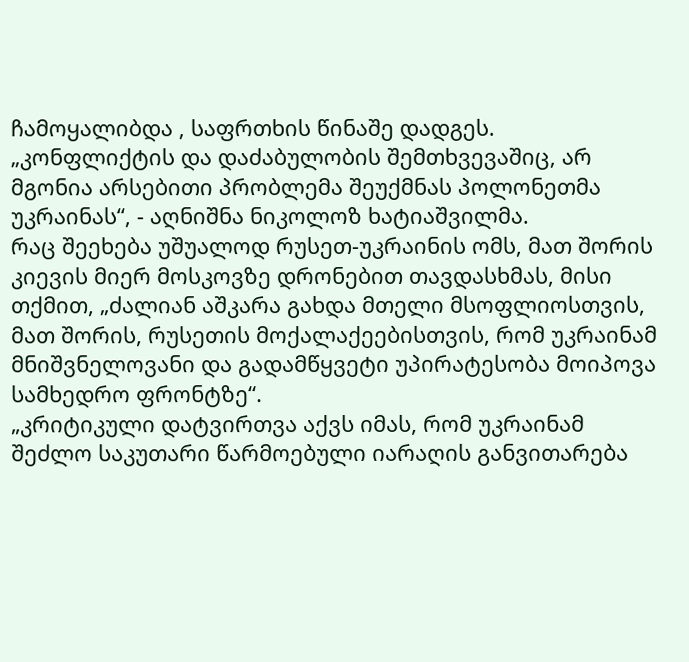ჩამოყალიბდა , საფრთხის წინაშე დადგეს.
„კონფლიქტის და დაძაბულობის შემთხვევაშიც, არ მგონია არსებითი პრობლემა შეუქმნას პოლონეთმა უკრაინას“, - აღნიშნა ნიკოლოზ ხატიაშვილმა.
რაც შეეხება უშუალოდ რუსეთ-უკრაინის ომს, მათ შორის კიევის მიერ მოსკოვზე დრონებით თავდასხმას, მისი თქმით, „ძალიან აშკარა გახდა მთელი მსოფლიოსთვის, მათ შორის, რუსეთის მოქალაქეებისთვის, რომ უკრაინამ მნიშვნელოვანი და გადამწყვეტი უპირატესობა მოიპოვა სამხედრო ფრონტზე“.
„კრიტიკული დატვირთვა აქვს იმას, რომ უკრაინამ შეძლო საკუთარი წარმოებული იარაღის განვითარება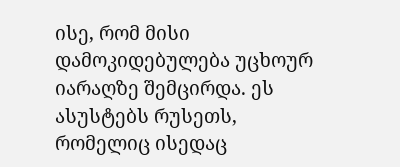ისე, რომ მისი დამოკიდებულება უცხოურ იარაღზე შემცირდა. ეს ასუსტებს რუსეთს, რომელიც ისედაც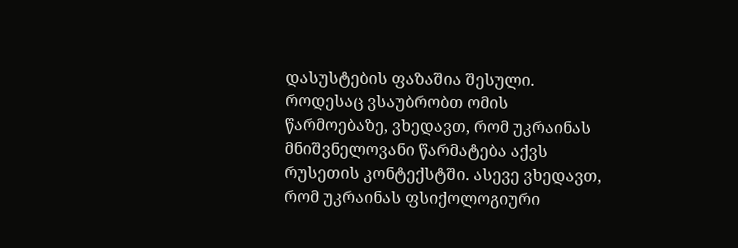დასუსტების ფაზაშია შესული. როდესაც ვსაუბრობთ ომის წარმოებაზე, ვხედავთ, რომ უკრაინას მნიშვნელოვანი წარმატება აქვს რუსეთის კონტექსტში. ასევე ვხედავთ, რომ უკრაინას ფსიქოლოგიური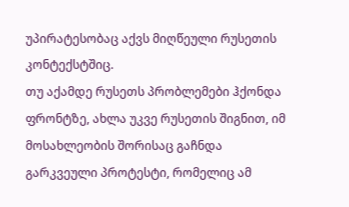უპირატესობაც აქვს მიღწეული რუსეთის კონტექსტშიც.
თუ აქამდე რუსეთს პრობლემები ჰქონდა ფრონტზე, ახლა უკვე რუსეთის შიგნით, იმ მოსახლეობის შორისაც გაჩნდა გარკვეული პროტესტი, რომელიც ამ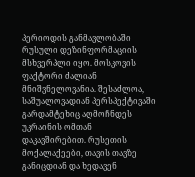პერიოდის განმავლობაში რუსული დეზინფორმაციის მსხვერპლი იყო. მოსკოვის ფაქტორი ძალიან მნიშვნელოვანია. შესაძლოა, საშუალოვადიან პერსპექტივაში გარდამტეხიც აღმოჩნდეს უკრაინის ომთან დაკავშირებით. რუსეთის მოქალაქეები, თავის თავზე განიცდიან და ხედავენ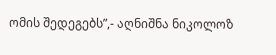ომის შედეგებს”,- აღნიშნა ნიკოლოზ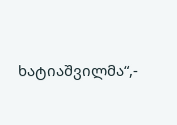ხატიაშვილმა“,-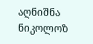აღნიშნა ნიკოლოზ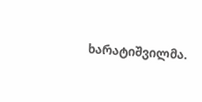ხარატიშვილმა.